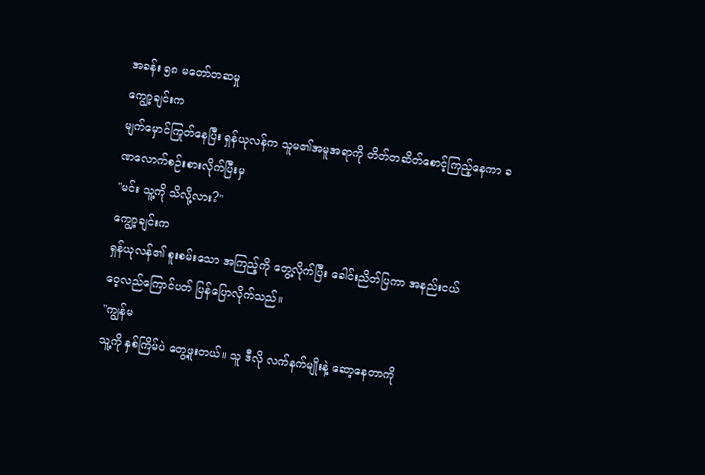အခန်း ၅၈ မတော်တဆမှု
ကျွော့ချင်းက
မျက်မှောင်ကြုတ်နေပြီး ရှန်ယုလန်က သူမ၏အမူအရာကို တိတ်တဆိတ်စောင့်ကြည့်နေကာ ခဏလောက်စဉ်းစားလိုက်ပြီးမှ
"မင်း သူ့ကို သိလို့လား?"
ကျွော့ချင်းက
ရှန်ယုလန်၏ စူးစမ်းသော အကြည့်ကို တွေ့လိုက်ပြီး ခေါင်းညိတ်ပြကာ အနည်းငယ်
ဝေ့လည်ကြောင်ပတ် ပြန်ပြောလိုက်သည်။
"ကျွန်မ
သူ့ကို နှစ်ကြိမ်ပဲ တွေ့ဖူးတယ်။ သူ ဒီလို လက်နက်မျိုးနဲ့ ဆော့နေတာကို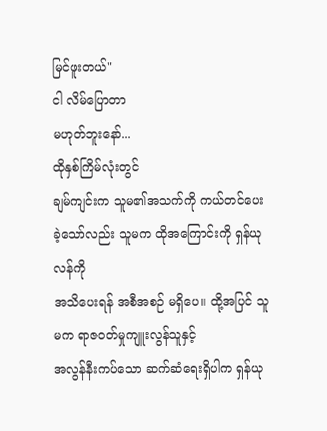မြင်ဖူးတယ်"
ငါ လိမ်ပြောတာ
မဟုတ်ဘူးနော်...
ထိုနှစ်ကြိမ်လုံးတွင်
ချမ်ကျင်းက သူမ၏အသက်ကို ကယ်တင်ပေးခဲ့သော်လည်း သူမက ထိုအကြောင်းကို ရှန်ယုလန်ကို
အသိပေးရန် အစီအစဉ် မရှိပေ။ ထို့အပြင် သူမက ရာဇ၀တ်မှုကျူးလွန်သူနှင့်
အလွန်နီးကပ်သော ဆက်ဆံရေးရှိပါက ရှန်ယု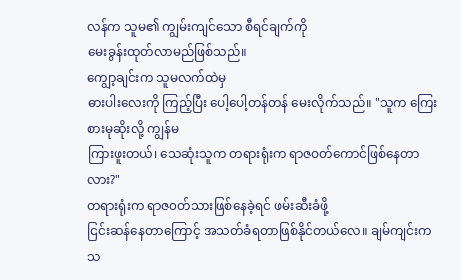လန်က သူမ၏ ကျွမ်းကျင်သော စီရင်ချက်ကို
မေးခွန်းထုတ်လာမည်ဖြစ်သည်။
ကျွော့ချင်းက သူမလက်ထဲမှ
ဓားပါးလေးကို ကြည့်ပြီး ပေါ့ပေါ့တန်တန် မေးလိုက်သည်။ "သူက ကြေးစားမုဆိုးလို့ ကျွန်မ
ကြားဖူးတယ်၊ သေဆုံးသူက တရားရုံးက ရာဇဝတ်ကောင်ဖြစ်နေတာလား?"
တရားရုံးက ရာဇ၀တ်သားဖြစ်နေခဲ့ရင် ဖမ်းဆီးခံဖို့
ငြင်းဆန်နေတာကြောင့် အသတ်ခံရတာဖြစ်နိုင်တယ်လေ။ ချမ်ကျင်းက သ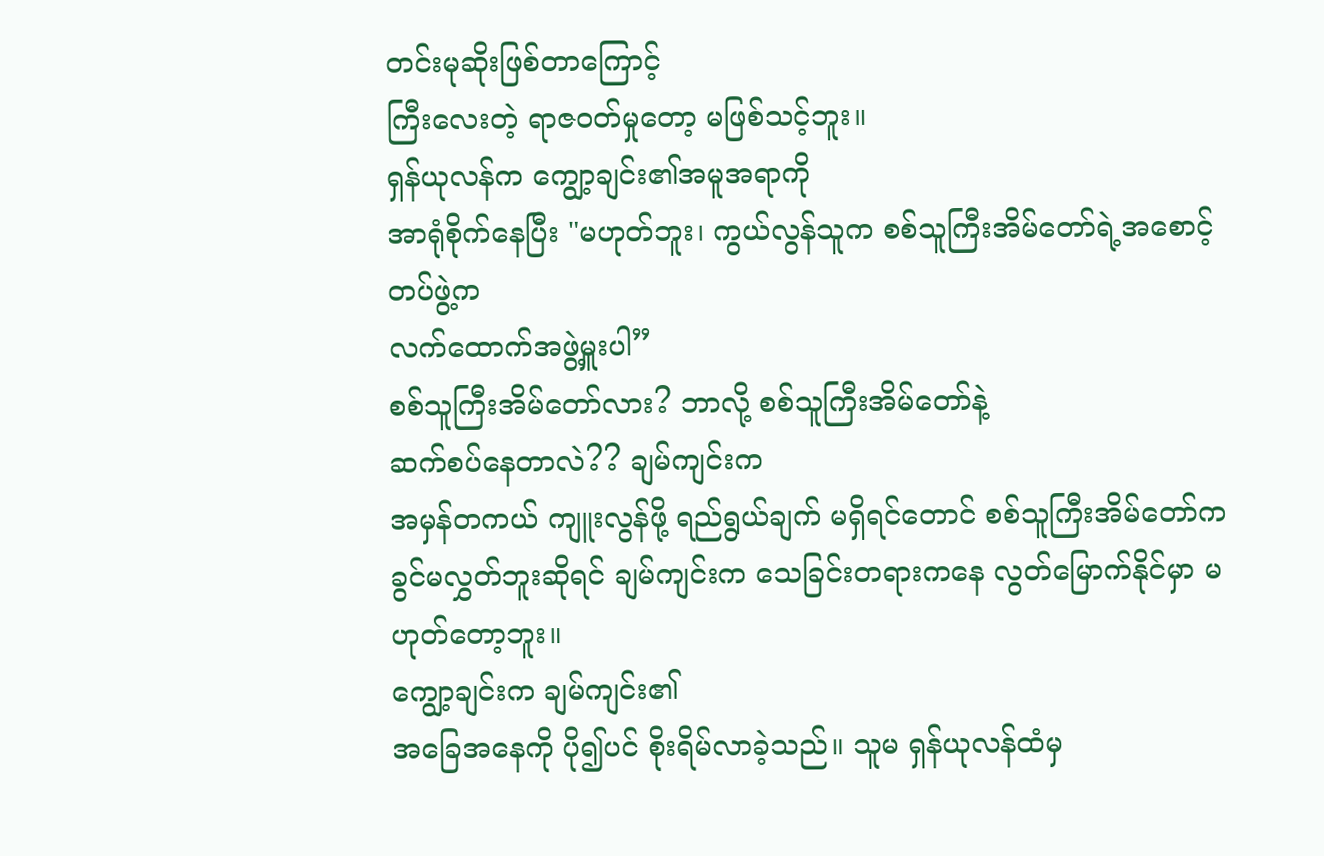တင်းမုဆိုးဖြစ်တာကြောင့်
ကြီးလေးတဲ့ ရာဇ၀တ်မှုတော့ မဖြစ်သင့်ဘူး။
ရှန်ယုလန်က ကျွော့ချင်း၏အမူအရာကို
အာရုံစိုက်နေပြီး "မဟုတ်ဘူး၊ ကွယ်လွန်သူက စစ်သူကြီးအိမ်တော်ရဲ့အစောင့်တပ်ဖွဲ့က
လက်ထောက်အဖွဲ့မှူးပါ”
စစ်သူကြီးအိမ်တော်လား? ဘာလို့ စစ်သူကြီးအိမ်တော်နဲ့
ဆက်စပ်နေတာလဲ?? ချမ်ကျင်းက
အမှန်တကယ် ကျူးလွန်ဖို့ ရည်ရွယ်ချက် မရှိရင်တောင် စစ်သူကြီးအိမ်တော်က
ခွင်မလွှတ်ဘူးဆိုရင် ချမ်ကျင်းက သေခြင်းတရားကနေ လွတ်မြောက်နိုင်မှာ မဟုတ်တော့ဘူး။
ကျွော့ချင်းက ချမ်ကျင်း၏
အခြေအနေကို ပို၍ပင် စိုးရိမ်လာခဲ့သည်။ သူမ ရှန်ယုလန်ထံမှ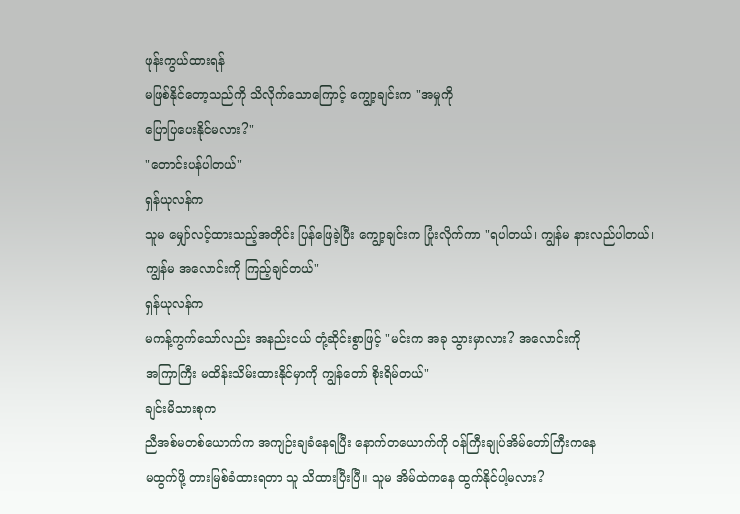ဖုန်းကွယ်ထားရန်
မဖြစ်နိုင်တော့သည်ကို သိလိုက်သောကြောင့် ကျွော့ချင်းက "အမှုကို
ပြောပြပေးနိုင်မလား?"
"တောင်းပန်ပါတယ်"
ရှန်ယုလန်က
သူမ မျှော်လင့်ထားသည့်အတိုင်း ပြန်ဖြေခဲ့ပြီး ကျွော့ချင်းက ပြုံးလိုက်ကာ "ရပါတယ်၊ ကျွန်မ နားလည်ပါတယ်၊
ကျွန်မ အလောင်းကို ကြည့်ချင်တယ်"
ရှန်ယုလန်က
မကန့်ကွက်သော်လည်း အနည်းငယ် တုံ့ဆိုင်းစွာဖြင့် "မင်းက အခု သွားမှာလား? အလောင်းကို
အကြာကြီး မထိန်းသိမ်းထားနိုင်မှာကို ကျွန်တော် စိုးရိမ်တယ်"
ချင်းမိသားစုက
ညီအစ်မတစ်ယောက်က အကျဉ်းချခံနေရပြီး နောက်တယောက်ကို ဝန်ကြီးချုပ်အိမ်တော်ကြီးကနေ
မထွက်ဖို့ တားမြစ်ခံထားရတာ သူ သိထားပြီးပြီ။ သူမ အိမ်ထဲကနေ ထွက်နိုင်ပါ့မလား?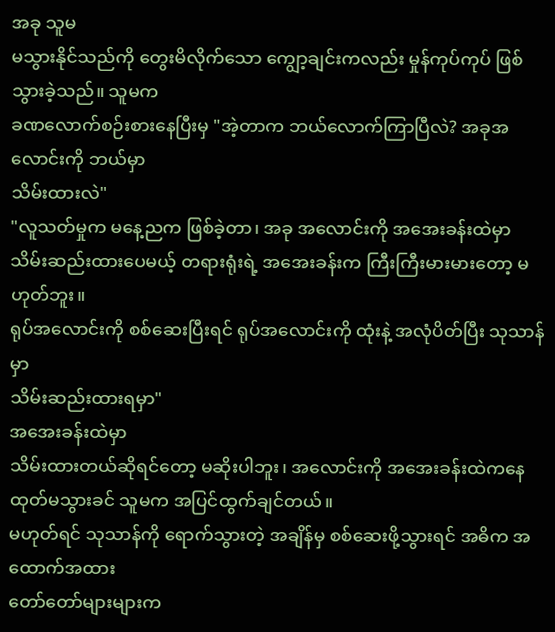အခု သူမ
မသွားနိုင်သည်ကို တွေးမိလိုက်သော ကျွော့ချင်းကလည်း မှုန်ကုပ်ကုပ် ဖြစ်သွားခဲ့သည်။ သူမက
ခဏလောက်စဉ်းစားနေပြီးမှ "အဲ့တာက ဘယ်လောက်ကြာပြီလဲ? အခုအလောင်းကို ဘယ်မှာ
သိမ်းထားလဲ"
"လူသတ်မှုက မနေ့ညက ဖြစ်ခဲ့တာ၊ အခု အလောင်းကို အအေးခန်းထဲမှာ
သိမ်းဆည်းထားပေမယ့် တရားရုံးရဲ့ အအေးခန်းက ကြီးကြီးမားမားတော့ မဟုတ်ဘူး။
ရုပ်အလောင်းကို စစ်ဆေးပြီးရင် ရုပ်အလောင်းကို ထုံးနဲ့ အလုံပိတ်ပြီး သုသာန်မှာ
သိမ်းဆည်းထားရမှာ"
အအေးခန်းထဲမှာ
သိမ်းထားတယ်ဆိုရင်တော့ မဆိုးပါဘူး၊ အလောင်းကို အအေးခန်းထဲကနေ ထုတ်မသွားခင် သူမက အပြင်ထွက်ချင်တယ်။
မဟုတ်ရင် သုသာန်ကို ရောက်သွားတဲ့ အချိန်မှ စစ်ဆေးဖို့သွားရင် အဓိက အထောက်အထား
တော်တော်များများက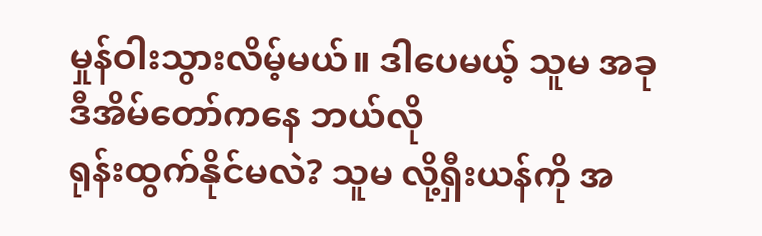မှုန်ဝါးသွားလိမ့်မယ်။ ဒါပေမယ့် သူမ အခု ဒီအိမ်တော်ကနေ ဘယ်လို
ရုန်းထွက်နိုင်မလဲ? သူမ လို့ရှီးယန်ကို အ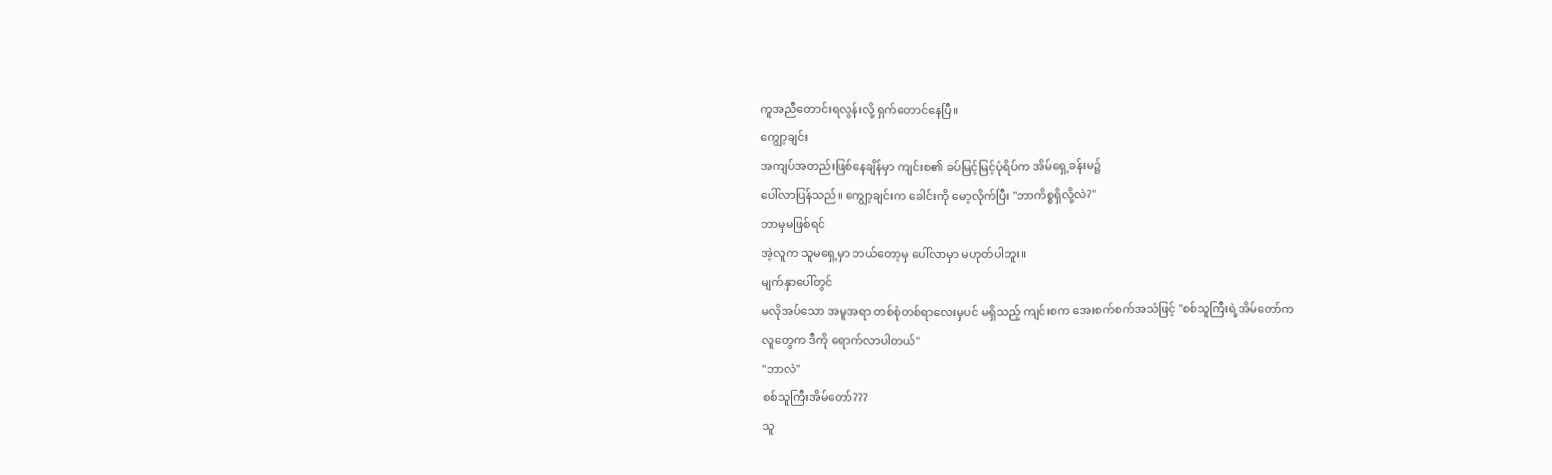ကူအညီတောင်းရလွန်းလို့ ရှက်တောင်နေပြီ။
ကျွော့ချင်း
အကျပ်အတည်းဖြစ်နေချိန်မှာ ကျင်းစ၏ ခပ်မြင့်မြင့်ပုံရိပ်က အိမ်ရှေ့ခန်းမ၌
ပေါ်လာပြန်သည်။ ကျွော့ချင်းက ခေါင်းကို မော့လိုက်ပြီး "ဘာကိစ္စရှိလို့လဲ?"
ဘာမှမဖြစ်ရင်
အဲ့လူက သူမရှေ့မှာ ဘယ်တော့မှ ပေါ်လာမှာ မဟုတ်ပါဘူး။
မျက်နှာပေါ်တွင်
မလိုအပ်သော အမူအရာ တစ်စုံတစ်ရာလေးမှပင် မရှိသည့် ကျင်းစက အေးစက်စက်အသံဖြင့် "စစ်သူကြီးရဲ့အိမ်တော်က
လူတွေက ဒီကို ရောက်လာပါတယ်"
"ဘာလဲ"
စစ်သူကြီးအိမ်တော်???
သူ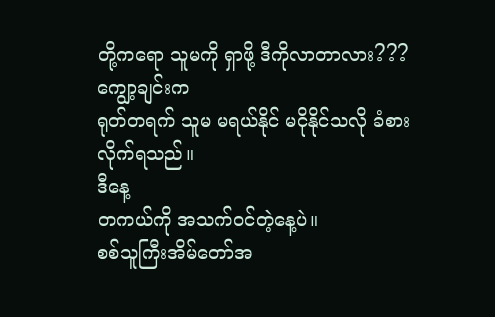တို့ကရော သူမကို ရှာဖို့ ဒီကိုလာတာလား???
ကျွော့ချင်းက
ရုတ်တရက် သူမ မရယ်နိုင် မငိုနိုင်သလို ခံစားလိုက်ရသည်။
ဒီနေ့
တကယ်ကို အသက်ဝင်တဲ့နေ့ပဲ။
စစ်သူကြီးအိမ်တော်အ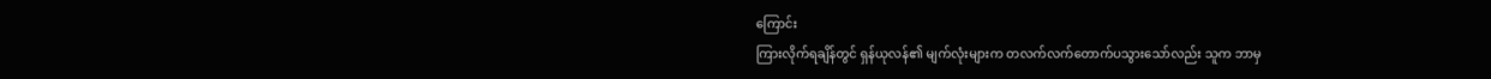ကြောင်း
ကြားလိုက်ရချိန်တွင် ရှန်ယုလန်၏ မျက်လုံးများက တလက်လက်တောက်ပသွားသော်လည်း သူက ဘာမှ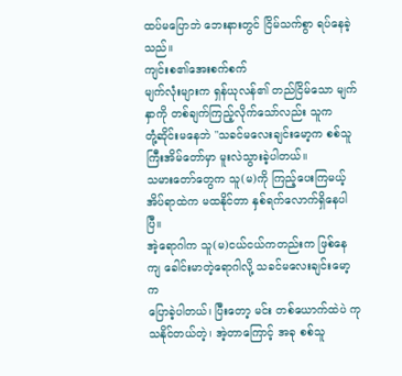ထပ်မပြောဘဲ ဘေးနားတွင် ငြိမ်သက်စွာ ရပ်နေခဲ့သည်။
ကျင်းစ၏အေးစက်စက်
မျက်လုံးများက ရှန်ယုလန်၏ တည်ငြိမ်သော မျက်နှာကို တစ်ချက်ကြည့်လိုက်သော်လည်း သူက
တုံ့ဆိုင်းမနေဘဲ "သခင်မလေးချင်းမော့က စစ်သူကြီးအိမ်တော်မှာ မူးလဲသွားခဲ့ပါတယ်။
သမားတော်တွေက သူ(မ)ကို ကြည့်ပေးကြမယ့် အိပ်ရာထဲက မထနိုင်တာ နှစ်ရက်လောက်ရှိနေပါပြီ။
အဲ့ရောဂါက သူ(မ)ငယ်ငယ်ကတည်းက ဖြစ်နေကျ ခေါင်းမာတဲ့ရောဂါလို့ သခင်မလေးချင်းမော့က
ပြောခဲ့ပါတယ်၊ ပြီးတော့ မင်း တစ်ယောက်ထဲပဲ ကုသနိုင်တယ်တဲ့၊ အဲ့တာကြောင့် အခု စစ်သူ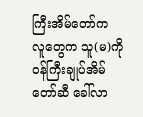ကြီးအိမ်တော်က
လူတွေက သူ(မ)ကို ဝန်ကြီးချုပ်အိမ်တော်ဆီ ခေါ်လာ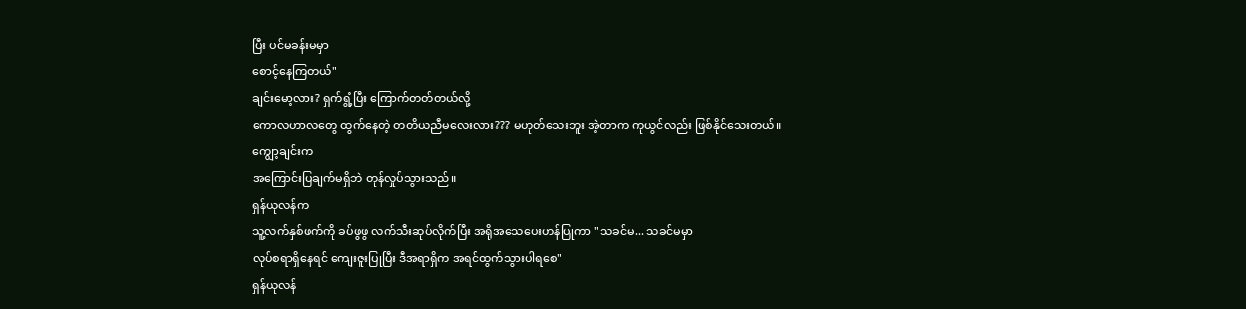ပြီး ပင်မခန်းမမှာ
စောင့်နေကြတယ်"
ချင်းမော့လား? ရှက်ရွံ့ပြီး ကြောက်တတ်တယ်လို့
ကောလဟာလတွေ ထွက်နေတဲ့ တတိယညီမလေးလား??? မဟုတ်သေးဘူး အဲ့တာက ကုယွင်လည်း ဖြစ်နိုင်သေးတယ်။
ကျွော့ချင်းက
အကြောင်းပြချက်မရှိဘဲ တုန်လှုပ်သွားသည်။
ရှန်ယုလန်က
သူ့လက်နှစ်ဖက်ကို ခပ်ဖွဖွ လက်သီးဆုပ်လိုက်ပြီး အရိုအသေပေးဟန်ပြုကာ "သခင်မ... သခင်မမှာ
လုပ်စရာရှိနေရင် ကျေးဇူးပြုပြီး ဒီအရာရှိက အရင်ထွက်သွားပါရစေ"
ရှန်ယုလန်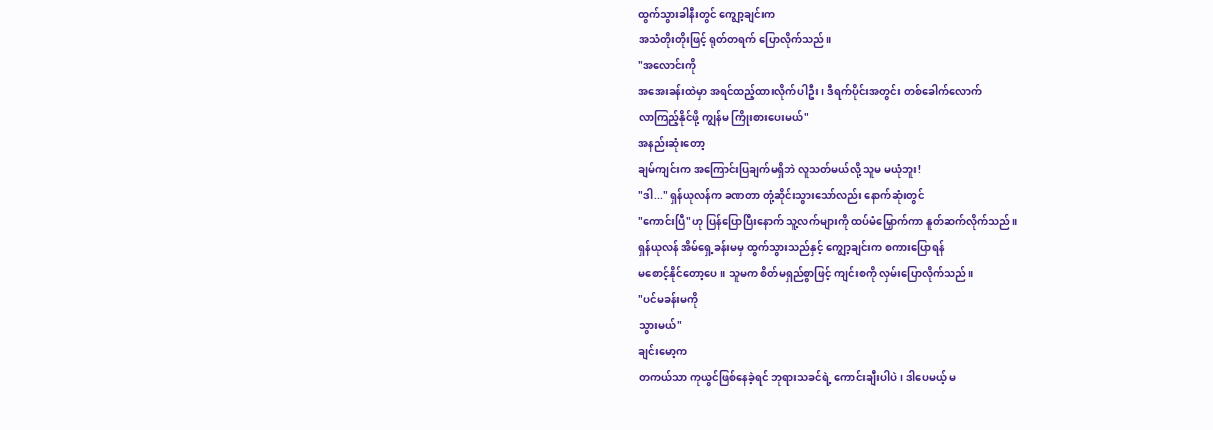ထွက်သွားခါနီးတွင် ကျွော့ချင်းက
အသံတိုးတိုးဖြင့် ရုတ်တရက် ပြောလိုက်သည်။
"အလောင်းကို
အအေးခန်းထဲမှာ အရင်ထည့်ထားလိုက်ပါဦး၊ ဒီရက်ပိုင်းအတွင်း တစ်ခေါက်လောက်
လာကြည့်နိုင်ဖို့ ကျွန်မ ကြိုးစားပေးမယ်"
အနည်းဆုံးတော့
ချမ်ကျင်းက အကြောင်းပြချက်မရှိဘဲ လူသတ်မယ်လို့ သူမ မယုံဘူး!
"ဒါ..." ရှန်ယုလန်က ခဏတာ တုံ့ဆိုင်းသွားသော်လည်း နောက်ဆုံးတွင်
"ကောင်းပြီ"ဟု ပြန်ပြောပြီးနောက် သူ့လက်များကို ထပ်မံမြှောက်ကာ နူတ်ဆက်လိုက်သည်။
ရှန်ယုလန် အိမ်ရှေ့ခန်းမမှ ထွက်သွားသည်နှင့် ကျွော့ချင်းက စကားပြောရန်
မစောင့်နိုင်တော့ပေ။ သူမက စိတ်မရှည်စွာဖြင့် ကျင်းစကို လှမ်းပြောလိုက်သည်။
"ပင်မခန်းမကို
သွားမယ်"
ချင်းမော့က
တကယ်သာ ကုယွင်ဖြစ်နေခဲ့ရင် ဘုရားသခင်ရဲ့ ကောင်းချီးပါပဲ၊ ဒါပေမယ့် မ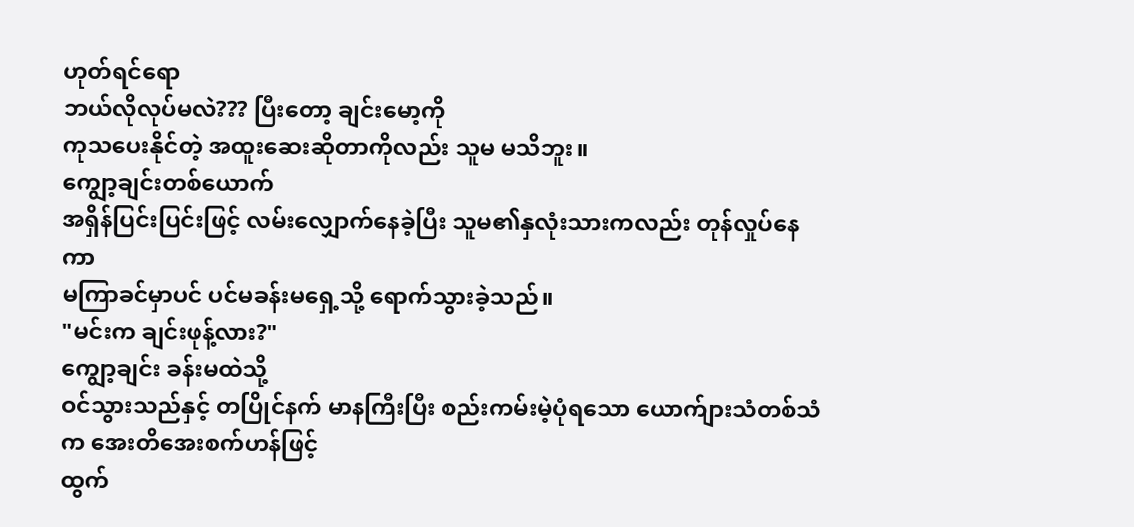ဟုတ်ရင်ရော
ဘယ်လိုလုပ်မလဲ??? ပြီးတော့ ချင်းမော့ကို
ကုသပေးနိုင်တဲ့ အထူးဆေးဆိုတာကိုလည်း သူမ မသိဘူး။
ကျွော့ချင်းတစ်ယောက်
အရှိန်ပြင်းပြင်းဖြင့် လမ်းလျှောက်နေခဲ့ပြီး သူမ၏နှလုံးသားကလည်း တုန်လှုပ်နေကာ
မကြာခင်မှာပင် ပင်မခန်းမရှေ့သို့ ရောက်သွားခဲ့သည်။
"မင်းက ချင်းဖုန့်လား?"
ကျွော့ချင်း ခန်းမထဲသို့
ဝင်သွားသည်နှင့် တပြိုင်နက် မာနကြီးပြီး စည်းကမ်းမဲ့ပုံရသော ယောက်ျားသံတစ်သံက အေးတိအေးစက်ဟန်ဖြင့်
ထွက်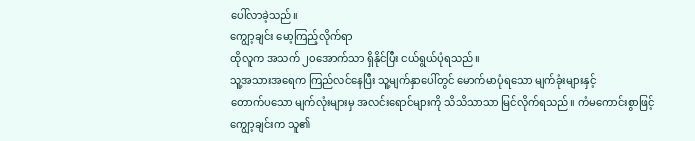ပေါ်လာခဲ့သည်။
ကျွော့ချင်း မော့ကြည့်လိုက်ရာ
ထိုလူက အသက် ၂၀အောက်သာ ရှိနိုင်ပြီး ငယ်ရွယ်ပုံရသည်။
သူ့အသားအရေက ကြည်လင်နေပြီး သူ့မျက်နှာပေါ်တွင် မောက်မာပုံရသော မျက်ခုံးများနှင့်
တောက်ပသော မျက်လုံးများမှ အလင်းရောင်များကို သိသိသာသာ မြင်လိုက်ရသည်။ ကံမကောင်းစွာဖြင့်
ကျွော့ချင်းက သူ၏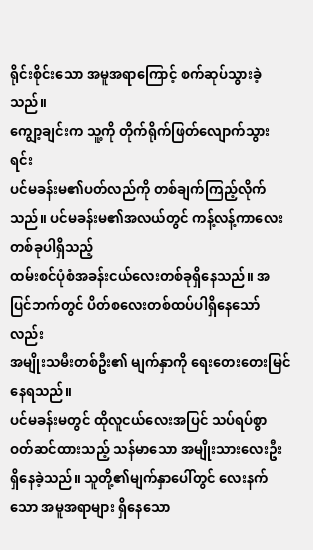ရိုင်းစိုင်းသော အမူအရာကြောင့် စက်ဆုပ်သွားခဲ့သည်။
ကျွော့ချင်းက သူ့ကို တိုက်ရိုက်ဖြတ်လျောက်သွားရင်း
ပင်မခန်းမ၏ပတ်လည်ကို တစ်ချက်ကြည့်လိုက်သည်။ ပင်မခန်းမ၏အလယ်တွင် ကန့်လန့်ကာလေးတစ်ခုပါရှိသည့်
ထမ်းစင်ပုံစံအခန်းငယ်လေးတစ်ခုရှိနေသည်။ အပြင်ဘက်တွင် ပိတ်စလေးတစ်ထပ်ပါရှိနေသော်လည်း
အမျိုးသမီးတစ်ဦး၏ မျက်နှာကို ရေးတေးတေးမြင်နေရသည်။
ပင်မခန်းမတွင် ထိုလူငယ်လေးအပြင် သပ်ရပ်စွာ ဝတ်ဆင်ထားသည့် သန်မာသော အမျိုးသားလေးဦး
ရှိနေခဲ့သည်။ သူတို့၏မျက်နှာပေါ်တွင် လေးနက်သော အမူအရာများ ရှိနေသော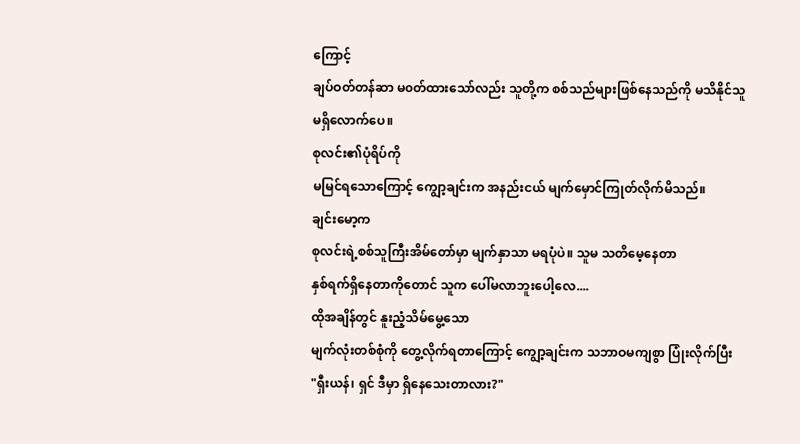ကြောင့်
ချပ်ဝတ်တန်ဆာ မ၀တ်ထားသော်လည်း သူတို့က စစ်သည်များဖြစ်နေသည်ကို မသိနိုင်သူ
မရှိလောက်ပေ။
စုလင်း၏ပုံရိပ်ကို
မမြင်ရသောကြောင့် ကျွော့ချင်းက အနည်းငယ် မျက်မှောင်ကြုတ်လိုက်မိသည်။
ချင်းမော့က
စုလင်းရဲ့စစ်သူကြီးအိမ်တော်မှာ မျက်နှာသာ မရပုံပဲ။ သူမ သတိမေ့နေတာ
နှစ်ရက်ရှိနေတာကိုတောင် သူက ပေါ်မလာဘူးပေါ့လေ....
ထိုအချိန်တွင် နူးညံ့သိမ်မွေ့သော
မျက်လုံးတစ်စုံကို တွေ့လိုက်ရတာကြောင့် ကျွော့ချင်းက သဘာဝမကျစွာ ပြုံးလိုက်ပြီး
"ရှီးယန်၊ ရှင် ဒီမှာ ရှိနေသေးတာလား?"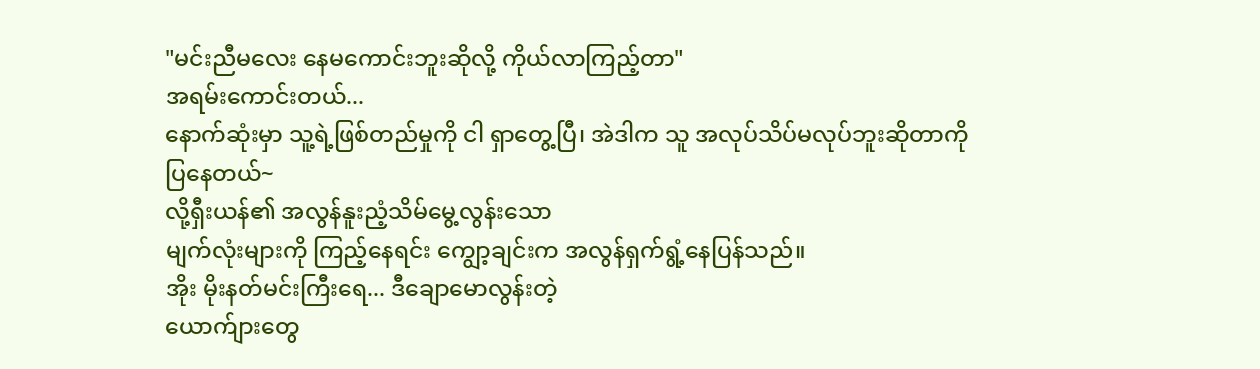"မင်းညီမလေး နေမကောင်းဘူးဆိုလို့ ကိုယ်လာကြည့်တာ"
အရမ်းကောင်းတယ်...
နောက်ဆုံးမှာ သူ့ရဲ့ဖြစ်တည်မှုကို ငါ ရှာတွေ့ပြီ၊ အဲဒါက သူ အလုပ်သိပ်မလုပ်ဘူးဆိုတာကို
ပြနေတယ်~
လို့ရှီးယန်၏ အလွန်နူးညံ့သိမ်မွေ့လွန်းသော
မျက်လုံးများကို ကြည့်နေရင်း ကျွော့ချင်းက အလွန်ရှက်ရွံ့နေပြန်သည်။
အိုး မိုးနတ်မင်းကြီးရေ... ဒီချောမောလွန်းတဲ့
ယောက်ျားတွေ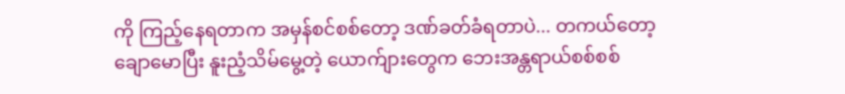ကို ကြည့်နေရတာက အမှန်စင်စစ်တော့ ဒဏ်ခတ်ခံရတာပဲ... တကယ်တော့
ချောမောပြီး နူးညံ့သိမ်မွေ့တဲ့ ယောက်ျားတွေက ဘေးအန္တရာယ်စစ်စစ်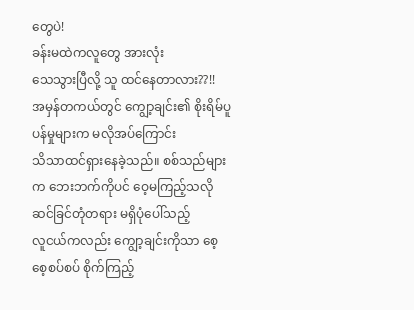တွေပဲ!
ခန်းမထဲကလူတွေ အားလုံး
သေသွားပြီလို့ သူ ထင်နေတာလား??!!
အမှန်တကယ်တွင် ကျွော့ချင်း၏ စိုးရိမ်ပူပန်မှုများက မလိုအပ်ကြောင်း
သိသာထင်ရှားနေခဲ့သည်။ စစ်သည်များက ဘေးဘက်ကိုပင် ဝေ့မကြည့်သလို ဆင်ခြင်တုံတရား မရှိပုံပေါ်သည့်
လူငယ်ကလည်း ကျွော့ချင်းကိုသာ စေ့စေ့စပ်စပ် စိုက်ကြည့်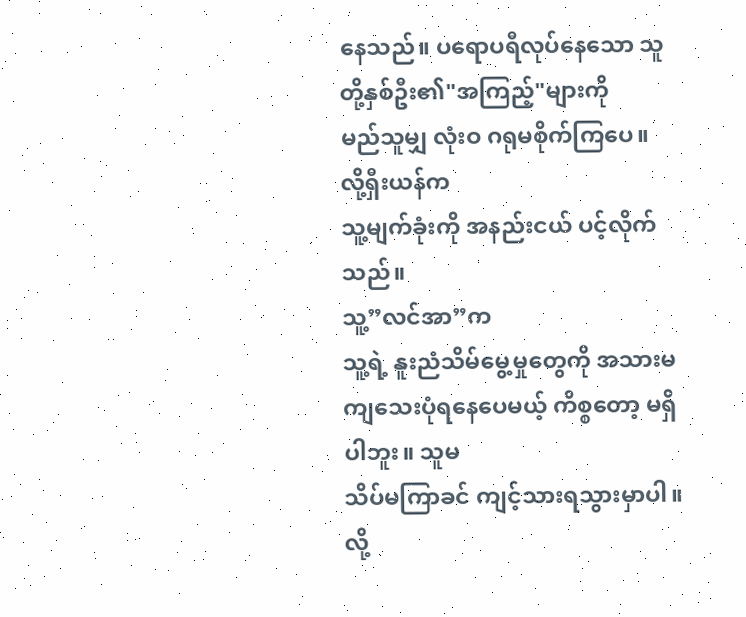နေသည်။ ပရောပရီလုပ်နေသော သူတို့နှစ်ဦး၏"အကြည့်"များကို
မည်သူမျှ လုံးဝ ဂရုမစိုက်ကြပေ။
လို့ရှီးယန်က
သူ့မျက်ခုံးကို အနည်းငယ် ပင့်လိုက်သည်။
သူ့”လင်အာ”က
သူ့ရဲ့ နူးညံသိမ်မွေ့မှုတွေကို အသားမကျသေးပုံရနေပေမယ့် ကိစ္စတော့ မရှိပါဘူး။ သူမ
သိပ်မကြာခင် ကျင့်သားရသွားမှာပါ။
လို့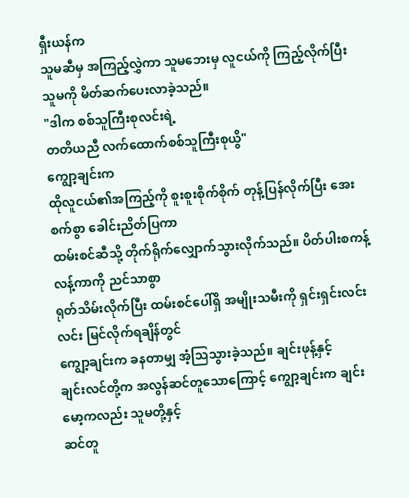ရှီးယန်က
သူမဆီမှ အကြည့်လွှဲကာ သူမဘေးမှ လူငယ်ကို ကြည့်လိုက်ပြီး သူမကို မိတ်ဆက်ပေးလာခဲ့သည်။
"ဒါက စစ်သူကြီးစုလင်းရဲ့
တတိယညီ လက်ထောက်စစ်သူကြီးစုယွိ"
ကျွော့ချင်းက
ထိုလူငယ်၏အကြည့်ကို စူးစူးစိုက်စိုက် တုန့်ပြန်လိုက်ပြီး အေးစက်စွာ ခေါင်းညိတ်ပြကာ
ထမ်းစင်ဆီသို့ တိုက်ရိုက်လျှောက်သွားလိုက်သည်။ ပိတ်ပါးစကန့်လန့်ကာကို ညင်သာစွာ
ရုတ်သိမ်းလိုက်ပြီး ထမ်းစင်ပေါ်ရှိ အမျိုးသမီးကို ရှင်းရှင်းလင်းလင်း မြင်လိုက်ရချိန်တွင်
ကျွော့ချင်းက ခနတာမျှ အံ့သြသွားခဲ့သည်။ ချင်းဖုန့်နှင့်
ချင်းလင်တို့က အလွန်ဆင်တူသောကြောင့် ကျွော့ချင်းက ချင်းမော့ကလည်း သူမတို့နှင့်
ဆင်တူ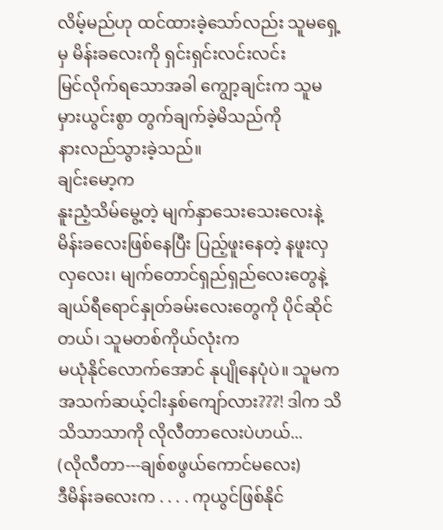လိမ့်မည်ဟု ထင်ထားခဲ့သော်လည်း သူမရှေ့မှ မိန်းခလေးကို ရှင်းရှင်းလင်းလင်း
မြင်လိုက်ရသောအခါ ကျွော့ချင်းက သူမ မှားယွင်းစွာ တွက်ချက်ခဲ့မိသည်ကို
နားလည်သွားခဲ့သည်။
ချင်းမော့က
နူးညံ့သိမ်မွေ့တဲ့ မျက်နှာသေးသေးလေးနဲ့ မိန်းခလေးဖြစ်နေပြီး ပြည့်ဖူးနေတဲ့ နဖူးလှလှလေး၊ မျက်တောင်ရှည်ရှည်လေးတွေနဲ့
ချယ်ရီရောင်နှုတ်ခမ်းလေးတွေကို ပိုင်ဆိုင်တယ်၊ သူမတစ်ကိုယ်လုံးက
မယုံနိုင်လောက်အောင် နုပျိုနေပုံပဲ။ သူမက အသက်ဆယ့်ငါးနှစ်ကျော်လား???! ဒါက သိသိသာသာကို လိုလီတာလေးပဲဟယ်...
(လိုလီတာ---ချစ်စဖွယ်ကောင်မလေး)
ဒီမိန်းခလေးက . . . . ကုယွင်ဖြစ်နိုင်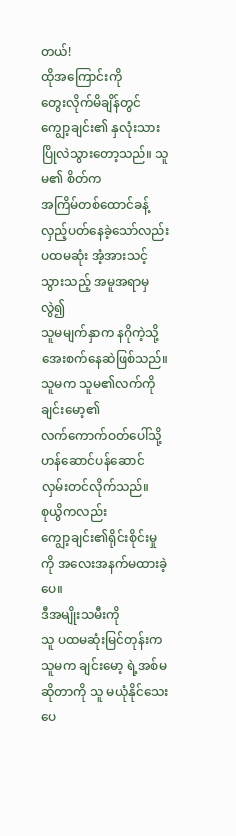တယ်!
ထိုအကြောင်းကို
တွေးလိုက်မိချိန်တွင် ကျွော့ချင်း၏ နှလုံးသား ပြိုလဲသွားတော့သည်။ သူမ၏ စိတ်က
အကြိမ်တစ်ထောင်ခန့် လှည့်ပတ်နေခဲ့သော်လည်း ပထမဆုံး အံ့အားသင့်သွားသည့် အမူအရာမှ လွဲ၍
သူမမျက်နှာက နဂိုကဲ့သို့ အေးစက်နေဆဲဖြစ်သည်။ သူမက သူမ၏လက်ကို ချင်းမော့၏
လက်ကောက်ဝတ်ပေါ်သို့ ဟန်ဆောင်ပန်ဆောင် လှမ်းတင်လိုက်သည်။
စုယွိကလည်း
ကျွော့ချင်း၏ရိုင်းစိုင်းမှုကို အလေးအနက်မထားခဲ့ပေ။
ဒီအမျိုးသမီးကို
သူ ပထမဆုံးမြင်တုန်းက သူမက ချင်းမော့ ရဲ့အစ်မဆိုတာကို သူ မယုံနိုင်သေးပေ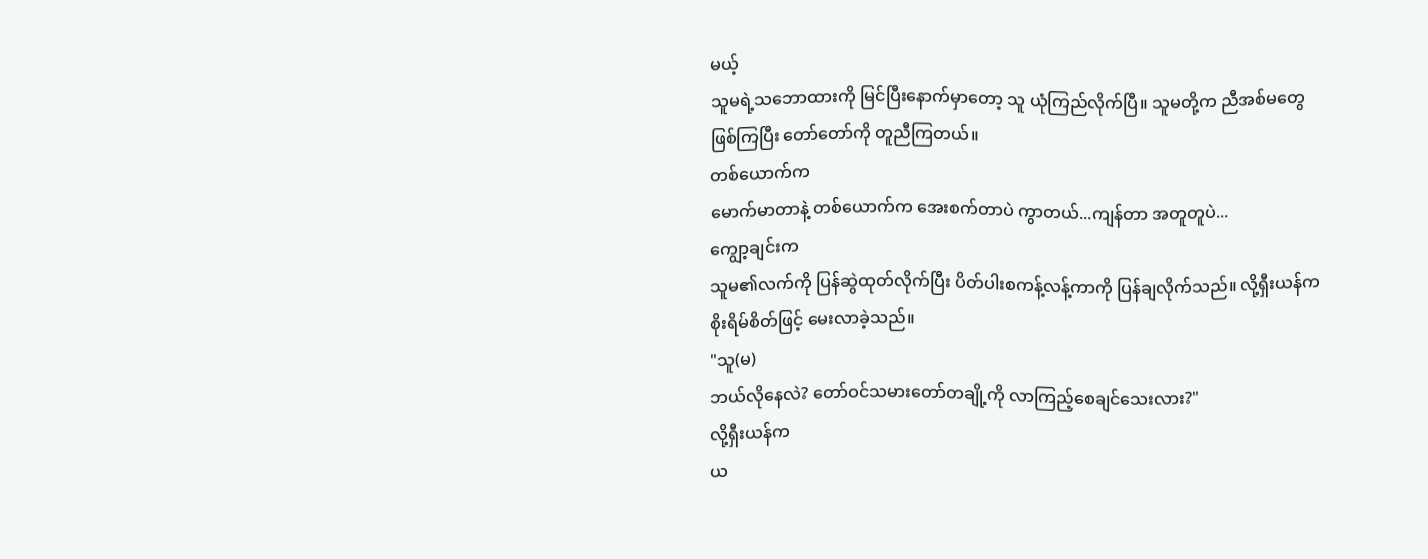မယ့်
သူမရဲ့သဘောထားကို မြင်ပြီးနောက်မှာတော့ သူ ယုံကြည်လိုက်ပြီ။ သူမတို့က ညီအစ်မတွေ
ဖြစ်ကြပြီး တော်တော်ကို တူညီကြတယ်။
တစ်ယောက်က
မောက်မာတာနဲ့ တစ်ယောက်က အေးစက်တာပဲ ကွာတယ်...ကျန်တာ အတူတူပဲ...
ကျွော့ချင်းက
သူမ၏လက်ကို ပြန်ဆွဲထုတ်လိုက်ပြီး ပိတ်ပါးစကန့်လန့်ကာကို ပြန်ချလိုက်သည်။ လို့ရှီးယန်က
စိုးရိမ်စိတ်ဖြင့် မေးလာခဲ့သည်။
"သူ(မ)
ဘယ်လိုနေလဲ? တော်ဝင်သမားတော်တချို့ကို လာကြည့်စေချင်သေးလား?"
လို့ရှီးယန်က
ယ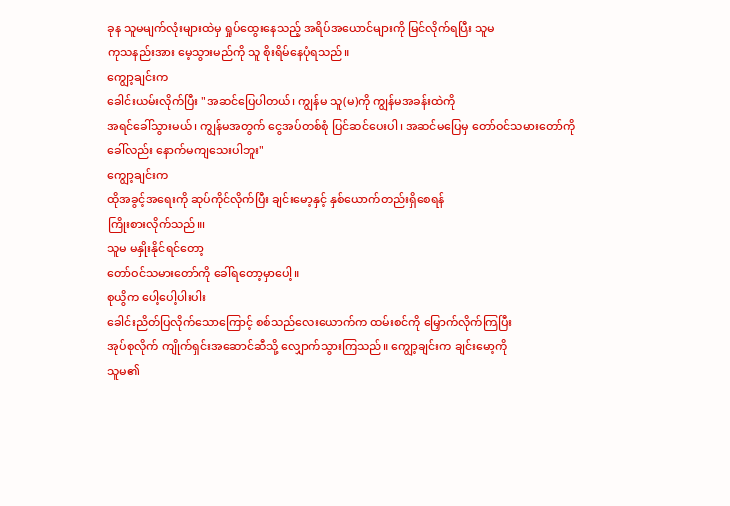ခုန သူမမျက်လုံးများထဲမှ ရှုပ်ထွေးနေသည့် အရိပ်အယောင်များကို မြင်လိုက်ရပြီး သူမ
ကုသနည်းအား မေ့သွားမည်ကို သူ စိုးရိမ်နေပုံရသည်။
ကျွော့ချင်းက
ခေါင်းယမ်းလိုက်ပြီး "အဆင်ပြေပါတယ်၊ ကျွန်မ သူ(မ)ကို ကျွန်မအခန်းထဲကို
အရင်ခေါ်သွားမယ်၊ ကျွန်မအတွက် ငွေအပ်တစ်စုံ ပြင်ဆင်ပေးပါ၊ အဆင်မပြေမှ တော်ဝင်သမားတော်ကို
ခေါ်လည်း နောက်မကျသေးပါဘူး"
ကျွော့ချင်းက
ထိုအခွင့်အရေးကို ဆုပ်ကိုင်လိုက်ပြီး ချင်းမော့နှင့် နှစ်ယောက်တည်းရှိစေရန်
ကြိုးစားလိုက်သည်။၊
သူမ မနှိုးနိုင်ရင်တော့
တော်ဝင်သမားတော်ကို ခေါ်ရတော့မှာပေါ့။
စုယွိက ပေါ့ပေါ့ပါးပါး
ခေါင်းညိတ်ပြလိုက်သောကြောင့် စစ်သည်လေးယောက်က ထမ်းစင်ကို မြှောက်လိုက်ကြပြီး
အုပ်စုလိုက် ကျိုက်ရှင်းအဆောင်ဆီသို့ လျှောက်သွားကြသည်။ ကျွော့ချင်းက ချင်းမော့ကို
သူမ၏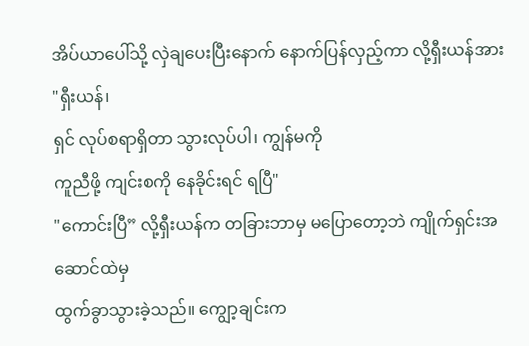အိပ်ယာပေါ်သို့ လှဲချပေးပြီးနောက် နောက်ပြန်လှည့်ကာ လို့ရှီးယန်အား "ရှီးယန်၊
ရှင် လုပ်စရာရှိတာ သွားလုပ်ပါ၊ ကျွန်မကို
ကူညီဖို့ ကျင်းစကို နေခိုင်းရင် ရပြီ"
"ကောင်းပြီ” လို့ရှီးယန်က တခြားဘာမှ မပြောတော့ဘဲ ကျိုက်ရှင်းအဆောင်ထဲမှ
ထွက်ခွာသွားခဲ့သည်။ ကျွော့ချင်းက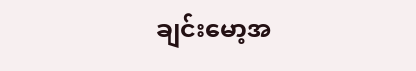ချင်းမော့အ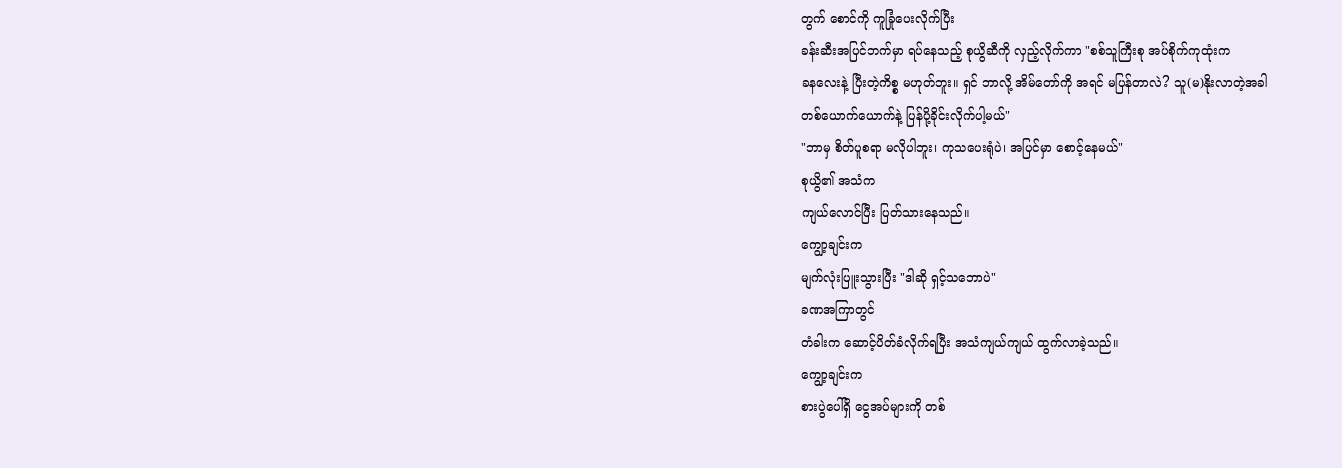တွက် စောင်ကို ကူခြုံပေးလိုက်ပြီး
ခန်းဆီးအပြင်ဘက်မှာ ရပ်နေသည့် စုယွိဆီကို လှည့်လိုက်ကာ "စစ်သူကြီးစု အပ်စိုက်ကုထုံးက
ခနလေးနဲ့ ပြီးတဲ့ကိစ္စ မဟုတ်ဘူး။ ရှင် ဘာလို့ အိမ်တော်ကို အရင် မပြန်တာလဲ? သူ(မ)နိုးလာတဲ့အခါ
တစ်ယောက်ယောက်နဲ့ ပြန်ပို့ခိုင်းလိုက်ပါ့မယ်"
"ဘာမှ စိတ်ပူစရာ မလိုပါဘူး၊ ကုသပေးရုံပဲ၊ အပြင်မှာ စောင့်နေမယ်"
စုယွိ၏ အသံက
ကျယ်လောင်ပြီး ပြတ်သားနေသည်။
ကျွော့ချင်းက
မျက်လုံးပြူးသွားပြီး "ဒါဆို ရှင့်သဘောပဲ"
ခဏအကြာတွင်
တံခါးက ဆောင့်ပိတ်ခံလိုက်ရပြီး အသံကျယ်ကျယ် ထွက်လာခဲ့သည်။
ကျွော့ချင်းက
စားပွဲပေါ်ရှိ ငွေအပ်များကို တစ်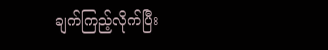ချက်ကြည့်လိုက်ပြီး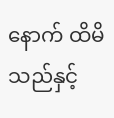နောက် ထိမိသည်နှင့်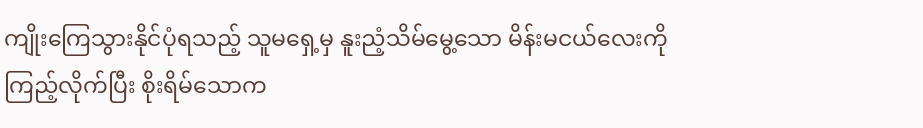ကျိုးကြေသွားနိုင်ပုံရသည့် သူမရှေ့မှ နူးညံ့သိမ်မွေ့သော မိန်းမငယ်လေးကို
ကြည့်လိုက်ပြီး စိုးရိမ်သောက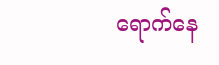ရောက်နေ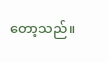တော့သည်။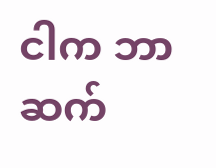ငါက ဘာဆက်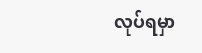လုပ်ရမှာ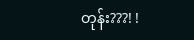တုန်း???! !